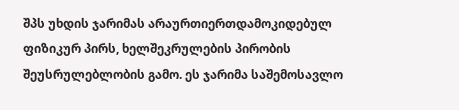შპს უხდის ჯარიმას არაურთიერთდამოკიდებულ ფიზიკურ პირს, ხელშეკრულების პირობის შეუსრულებლობის გამო. ეს ჯარიმა საშემოსავლო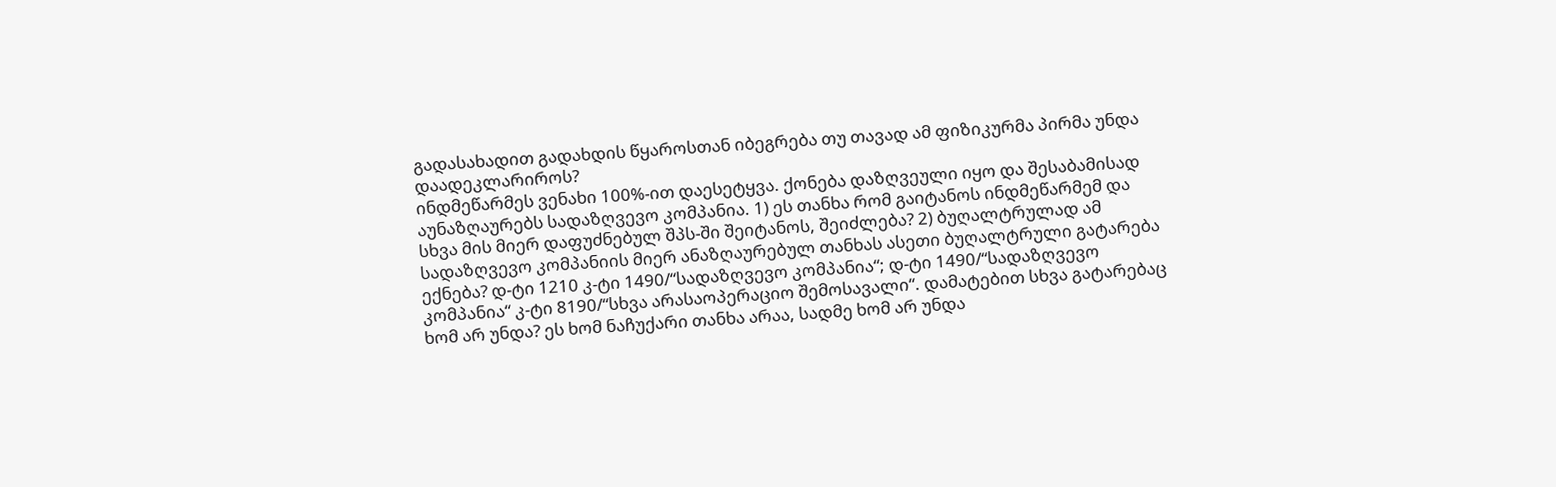გადასახადით გადახდის წყაროსთან იბეგრება თუ თავად ამ ფიზიკურმა პირმა უნდა დაადეკლარიროს?
ინდმეწარმეს ვენახი 100%-ით დაესეტყვა. ქონება დაზღვეული იყო და შესაბამისად აუნაზღაურებს სადაზღვევო კომპანია. 1) ეს თანხა რომ გაიტანოს ინდმეწარმემ და სხვა მის მიერ დაფუძნებულ შპს-ში შეიტანოს, შეიძლება? 2) ბუღალტრულად ამ სადაზღვევო კომპანიის მიერ ანაზღაურებულ თანხას ასეთი ბუღალტრული გატარება ექნება? დ-ტი 1210 კ-ტი 1490/“სადაზღვევო კომპანია“; დ-ტი 1490/“სადაზღვევო კომპანია“ კ-ტი 8190/“სხვა არასაოპერაციო შემოსავალი“. დამატებით სხვა გატარებაც ხომ არ უნდა? ეს ხომ ნაჩუქარი თანხა არაა, სადმე ხომ არ უნდა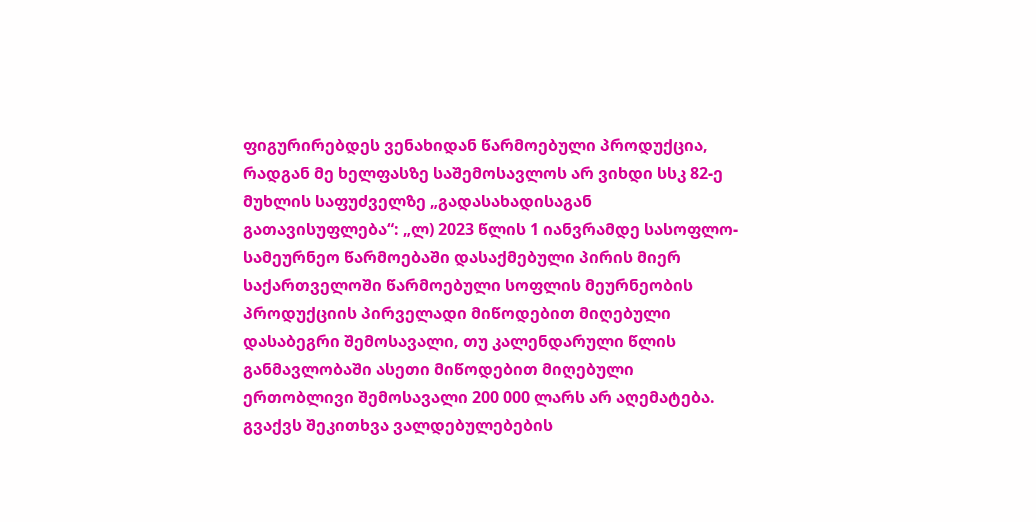ფიგურირებდეს ვენახიდან წარმოებული პროდუქცია, რადგან მე ხელფასზე საშემოსავლოს არ ვიხდი სსკ 82-ე მუხლის საფუძველზე „გადასახადისაგან გათავისუფლება“: „ლ) 2023 წლის 1 იანვრამდე სასოფლო-სამეურნეო წარმოებაში დასაქმებული პირის მიერ საქართველოში წარმოებული სოფლის მეურნეობის პროდუქციის პირველადი მიწოდებით მიღებული დასაბეგრი შემოსავალი, თუ კალენდარული წლის განმავლობაში ასეთი მიწოდებით მიღებული ერთობლივი შემოსავალი 200 000 ლარს არ აღემატება.
გვაქვს შეკითხვა ვალდებულებების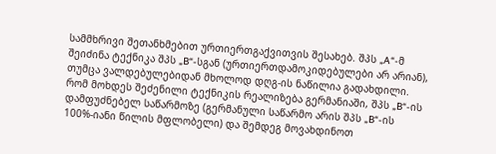სამმხრივი შეთანხმებით ურთიერთგაქვითვის შესახებ. შპს „A“-მ შეიძინა ტექნიკა შპს „B“-სგან (ურთიერთდამოკიდებულები არ არიან), თუმცა ვალდებულებიდან მხოლოდ დღგ-ის ნაწილია გადახდილი. რომ მოხდეს შეძენილი ტექნიკის რეალიზება გერმანიაში, შპს „B“-ის დამფუძნებელ საწარმოზე (გერმანული საწარმო არის შპს „B“-ის 100%-იანი წილის მფლობელი) და შემდეგ მოვახდინოთ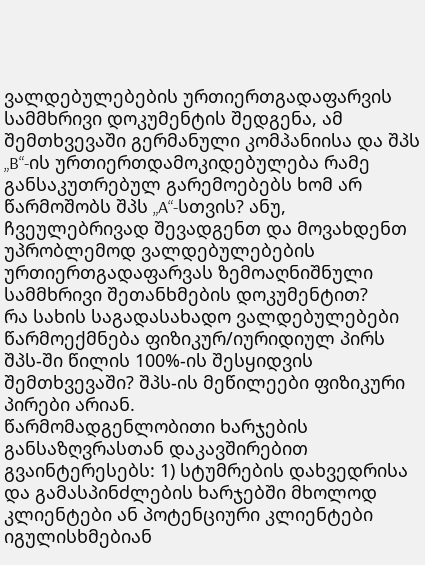ვალდებულებების ურთიერთგადაფარვის სამმხრივი დოკუმენტის შედგენა, ამ შემთხვევაში გერმანული კომპანიისა და შპს „B“-ის ურთიერთდამოკიდებულება რამე განსაკუთრებულ გარემოებებს ხომ არ წარმოშობს შპს „A“-სთვის? ანუ, ჩვეულებრივად შევადგენთ და მოვახდენთ უპრობლემოდ ვალდებულებების ურთიერთგადაფარვას ზემოაღნიშნული სამმხრივი შეთანხმების დოკუმენტით?
რა სახის საგადასახადო ვალდებულებები წარმოექმნება ფიზიკურ/იურიდიულ პირს შპს-ში წილის 100%-ის შესყიდვის შემთხვევაში? შპს-ის მეწილეები ფიზიკური პირები არიან.
წარმომადგენლობითი ხარჯების განსაზღვრასთან დაკავშირებით გვაინტერესებს: 1) სტუმრების დახვედრისა და გამასპინძლების ხარჯებში მხოლოდ კლიენტები ან პოტენციური კლიენტები იგულისხმებიან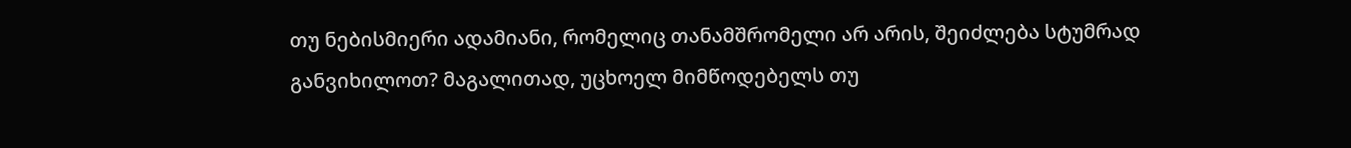თუ ნებისმიერი ადამიანი, რომელიც თანამშრომელი არ არის, შეიძლება სტუმრად განვიხილოთ? მაგალითად, უცხოელ მიმწოდებელს თუ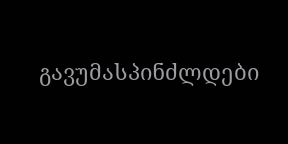გავუმასპინძლდები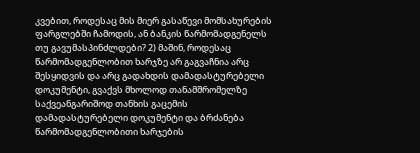კვებით, როდესაც მის მიერ გასაწევი მომსახურების ფარგლებში ჩამოდის, ან ბანკის წარმომადგენელს თუ გავუმასპინძლდები? 2) მაშინ, როდესაც წარმომადგენლობით ხარჯზე არ გაგვაჩნია არც შესყიდვის და არც გადახდის დამადასტურებელი დოკუმენტი, გვაქვს მხოლოდ თანამშრომელზე საქვეანგარიშოდ თანხის გაცემის დამადასტურებელი დოკუმენტი და ბრძანება წარმომადგენლობითი ხარჯების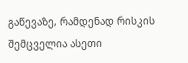გაწევაზე, რამდენად რისკის შემცველია ასეთი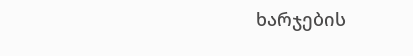ხარჯების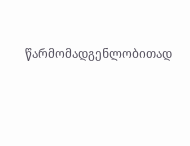წარმომადგენლობითად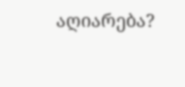აღიარება?